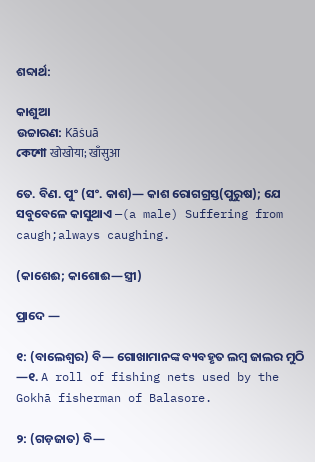ଶବ୍ଦାର୍ଥ:

କାଶୁଆ
ଉଚ୍ଚାରଣ: Kāṡuā
কেশো खोखोया; खाँसुआ

ତେ. ବିଣ. ପୁଂ (ସଂ. କାଶ)— କାଶ ରୋଗଗ୍ରସ୍ତ(ପୁରୁଷ); ଯେ ସବୁବେଳେ କାସୁଥାଏ —(a male) Suffering from caugh;always caughing.

(କାଶେଈ; କାଶୋଈ—ସ୍ତ୍ରୀ)

ପ୍ରାଦେ —

୧: (ବାଲେଶ୍ବର) ବି— ଗୋଖାମାନଙ୍କ ବ୍ୟବହୃତ ଲମ୍ବ ଜାଲର ମୁଠି —୧. A roll of fishing nets used by the Gokhā fisherman of Balasore.

୨: (ଗଡ଼ଜାତ) ବି—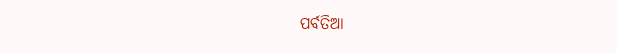ପର୍ବତିଆ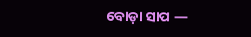ବୋଡ଼ା ସାପ —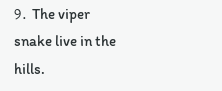୨. The viper snake live in the hills.